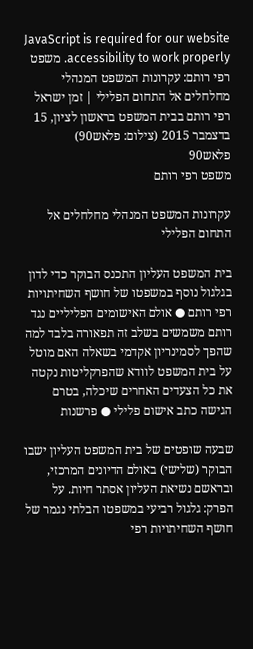JavaScript is required for our website accessibility to work properly. משפט רפי רותם: עקרונות המשפט המנהלי מחלחלים אל התחום הפלילי | זמן ישראל
רפי רותם בבית המשפט בראשון לציון, 15 בדצמבר 2015 (צילום: פלאש90)
פלאש90
משפט רפי רותם

עקרונות המשפט המנהלי מחלחלים אל התחום הפלילי

בית המשפט העליון התכנס הבוקר כדי לדון בגלגול נוסף במשפטו של חושף השחיתויות רפי רותם ● אולם האישומים הפליליים נגד רותם משמשים בשלב זה תפאורה בלבד למה שהפך לסמינריון אקדמי בשאלה האם מוטל על בית המשפט לוודא שהפרקליטות נקטה את כל הצעדים האחרים שיכלה, בטרם הגישה כתב אישום פלילי ● פרשנות

שבעה שופטים של בית המשפט העליון ישבו הבוקר (שלישי) באולם הדיונים המרכזי, ובראשם נשיאת העליון אסתר חיות. על הפרק: גלגול רביעי במשפטו הבלתי נגמר של חושף השחיתויות רפי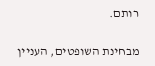רותם.

מבחינת השופטים, העניין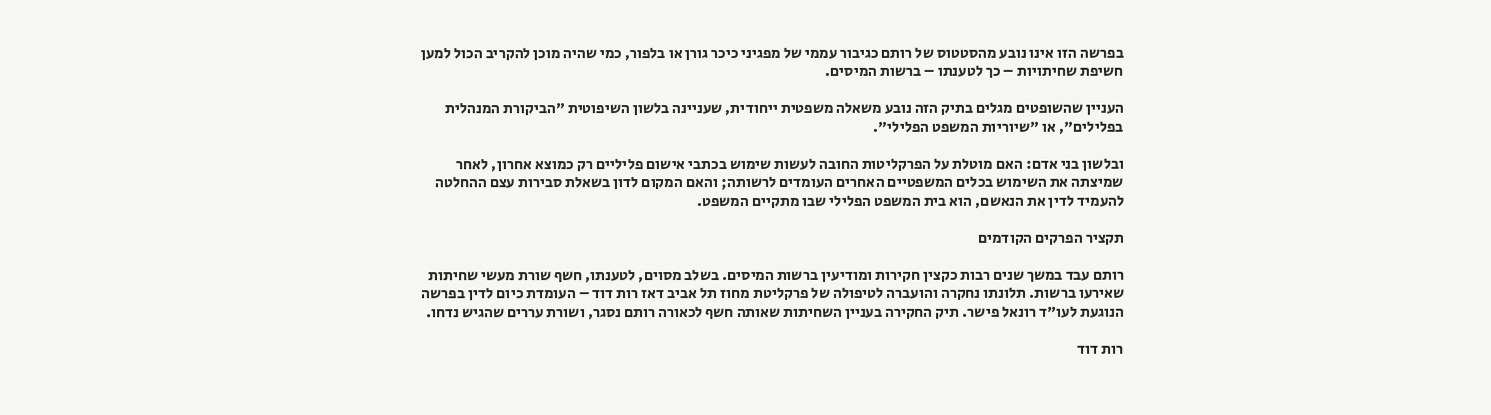בפרשה הזו אינו נובע מהסטטוס של רותם כגיבור עממי של מפגיני כיכר גורן או בלפור, כמי שהיה מוכן להקריב הכול למען חשיפת שחיתויות – כך לטענתו – ברשות המיסים.

העניין שהשופטים מגלים בתיק הזה נובע משאלה משפטית ייחודית, שעניינה בלשון השיפוטית "הביקורת המנהלית בפלילים", או "שיוריות המשפט הפלילי".

ובלשון בני אדם: האם מוטלת על הפרקליטות החובה לעשות שימוש בכתבי אישום פליליים רק כמוצא אחרון, לאחר שמיצתה את השימוש בכלים המשפטיים האחרים העומדים לרשותה; והאם המקום לדון בשאלת סבירות עצם ההחלטה להעמיד לדין את הנאשם, הוא בית המשפט הפלילי שבו מתקיים המשפט.

תקציר הפרקים הקודמים

רותם עבד במשך שנים רבות כקצין חקירות ומודיעין ברשות המיסים. בשלב מסוים, לטענתו, חשף שורת מעשי שחיתות שאירעו ברשות. תלונתו נחקרה והועברה לטיפולה של פרקליטת מחוז תל אביב דאז רות דוד – העומדת כיום לדין בפרשה הנוגעת לעו"ד רונאל פישר. תיק החקירה בעניין השחיתות שאותה חשף לכאורה רותם נסגר, ושורת עררים שהגיש נדחו.

רות דוד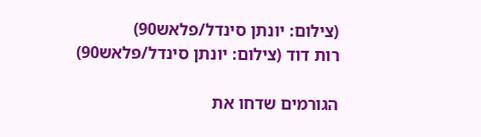(צילום: יונתן סינדל/פלאש90)
רות דוד (צילום: יונתן סינדל/פלאש90)

הגורמים שדחו את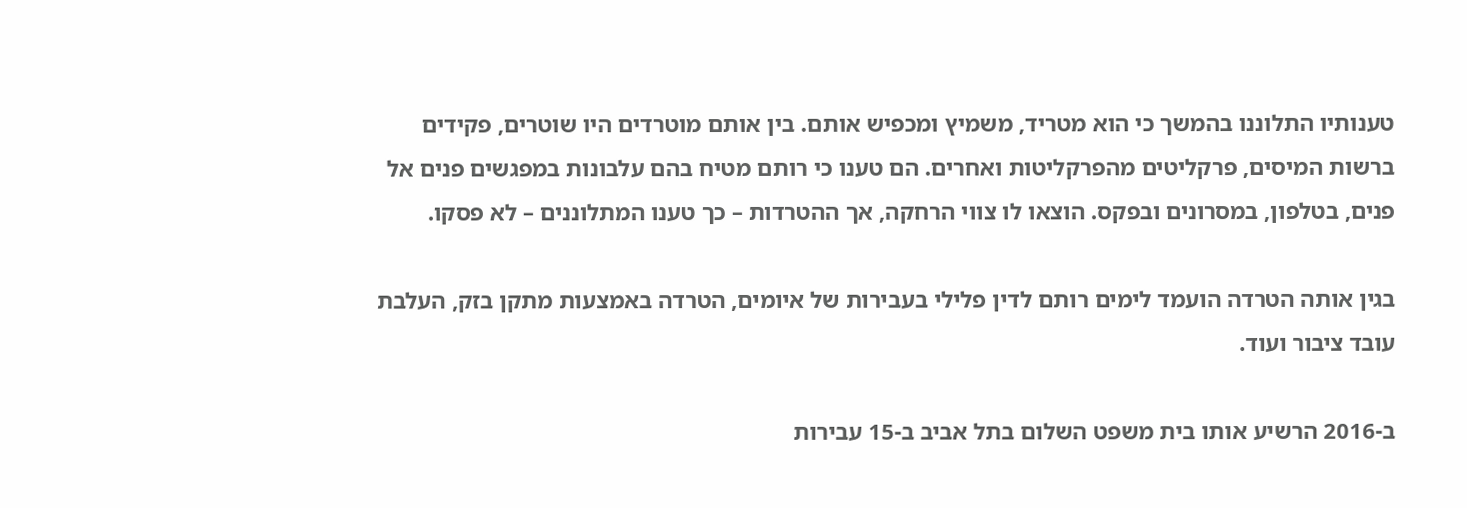טענותיו התלוננו בהמשך כי הוא מטריד, משמיץ ומכפיש אותם. בין אותם מוטרדים היו שוטרים, פקידים ברשות המיסים, פרקליטים מהפרקליטות ואחרים. הם טענו כי רותם מטיח בהם עלבונות במפגשים פנים אל פנים, בטלפון, במסרונים ובפקס. הוצאו לו צווי הרחקה, אך ההטרדות – כך טענו המתלוננים – לא פסקו.

בגין אותה הטרדה הועמד לימים רותם לדין פלילי בעבירות של איומים, הטרדה באמצעות מתקן בזק, העלבת עובד ציבור ועוד.

ב-2016 הרשיע אותו בית משפט השלום בתל אביב ב-15 עבירות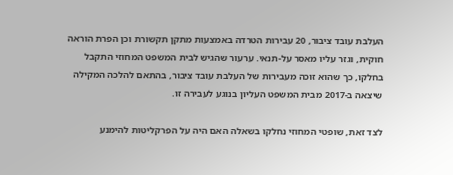העלבת עובד ציבור, 20 עבירות הטרדה באמצעות מתקן תקשורת וכן הפרת הוראה חוקית, וגזר עליו מאסר על-תנאי. ערעור שהגיש לבית המשפט המחוזי התקבל בחלקו, כך שהוא זוכה מעבירות של העלבת עובד ציבור, בהתאם להלכה המקילה שיצאה ב-2017 מבית המשפט העליון בנוגע לעבירה זו.

לצד זאת, שופטי המחוזי נחלקו בשאלה האם היה על הפרקליטות להימנע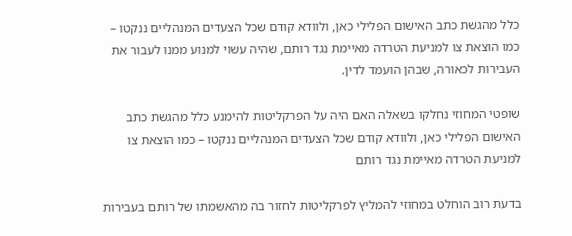כלל מהגשת כתב האישום הפלילי כאן, ולוודא קודם שכל הצעדים המנהליים ננקטו – כמו הוצאת צו למניעת הטרדה מאיימת נגד רותם, שהיה עשוי למנוע ממנו לעבור את העבירות לכאורה, שבהן הועמד לדין.

שופטי המחוזי נחלקו בשאלה האם היה על הפרקליטות להימנע כלל מהגשת כתב האישום הפלילי כאן, ולוודא קודם שכל הצעדים המנהליים ננקטו – כמו הוצאת צו למניעת הטרדה מאיימת נגד רותם

בדעת רוב הוחלט במחוזי להמליץ לפרקליטות לחזור בה מהאשמתו של רותם בעבירות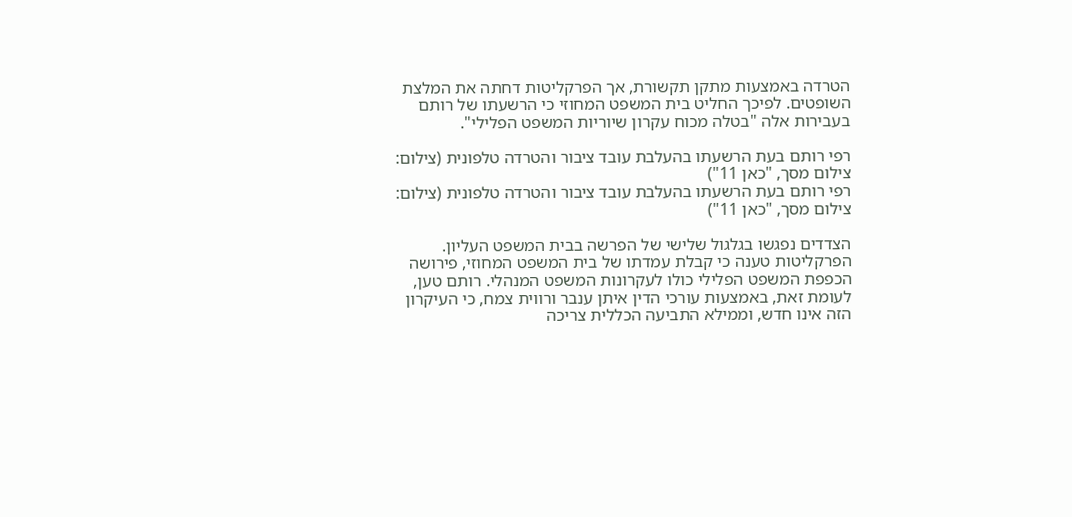הטרדה באמצעות מתקן תקשורת, אך הפרקליטות דחתה את המלצת השופטים. לפיכך החליט בית המשפט המחוזי כי הרשעתו של רותם בעבירות אלה "בטלה מכוח עקרון שיוריות המשפט הפלילי".

רפי רותם בעת הרשעתו בהעלבת עובד ציבור והטרדה טלפונית (צילום: צילום מסך, "כאן 11")
רפי רותם בעת הרשעתו בהעלבת עובד ציבור והטרדה טלפונית (צילום: צילום מסך, "כאן 11")

הצדדים נפגשו בגלגול שלישי של הפרשה בבית המשפט העליון. הפרקליטות טענה כי קבלת עמדתו של בית המשפט המחוזי, פירושה הכפפת המשפט הפלילי כולו לעקרונות המשפט המנהלי. רותם טען, לעומת זאת, באמצעות עורכי הדין איתן ענבר ורווית צמח, כי העיקרון הזה אינו חדש, וממילא התביעה הכללית צריכה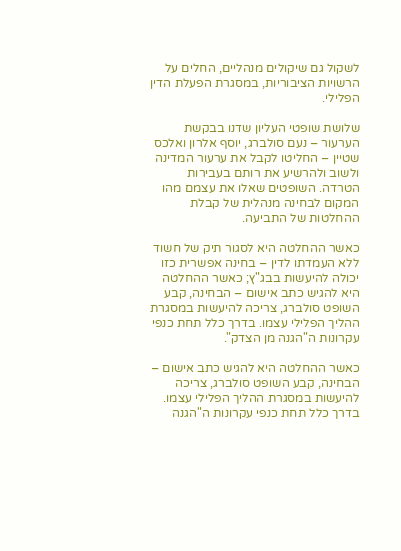לשקול גם שיקולים מנהליים, החלים על הרשויות הציבוריות, במסגרת הפעלת הדין הפלילי.

שלושת שופטי העליון שדנו בבקשת הערעור – נעם סולברג, יוסף אלרון ואלכס שטיין – החליטו לקבל את ערעור המדינה ולשוב ולהרשיע את רותם בעבירות הטרדה. השופטים שאלו את עצמם מהו המקום לבחינה מנהלית של קבלת ההחלטות של התביעה.

כאשר ההחלטה היא לסגור תיק של חשוד ללא העמדתו לדין – בחינה אפשרית כזו יכולה להיעשות בבג"ץ; כאשר ההחלטה היא להגיש כתב אישום – הבחינה, קבע השופט סולברג, צריכה להיעשות במסגרת ההליך הפלילי עצמו. בדרך כלל תחת כנפי עקרונות ה"הגנה מן הצדק".

כאשר ההחלטה היא להגיש כתב אישום – הבחינה, קבע השופט סולברג, צריכה להיעשות במסגרת ההליך הפלילי עצמו. בדרך כלל תחת כנפי עקרונות ה"הגנה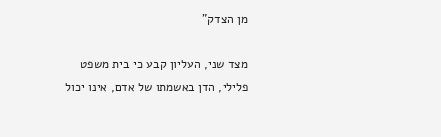מן הצדק"

מצד שני, העליון קבע כי בית משפט פלילי, הדן באשמתו של אדם, אינו יכול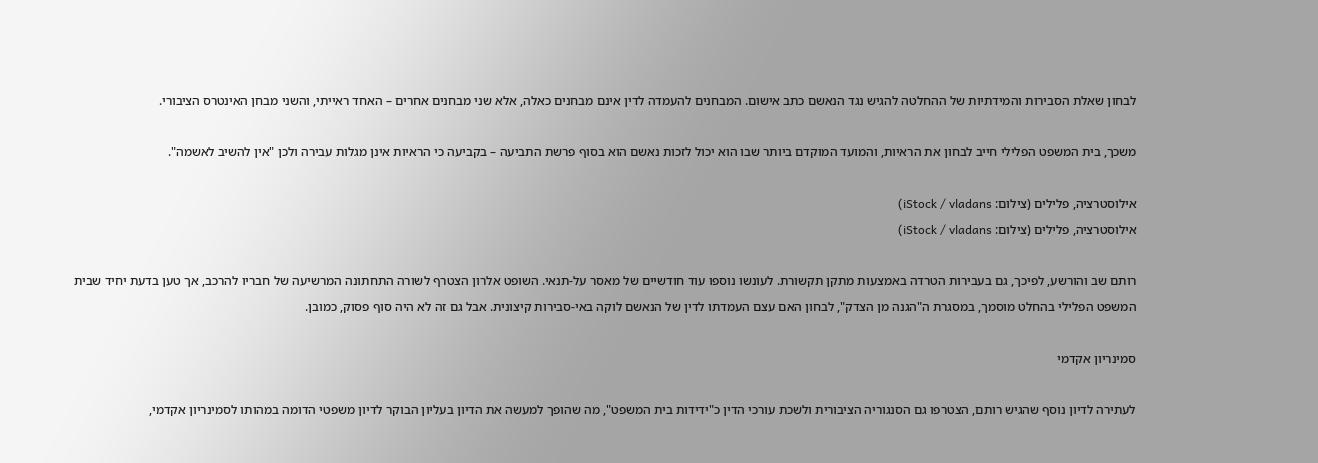לבחון שאלת הסבירות והמידתיות של ההחלטה להגיש נגד הנאשם כתב אישום. המבחנים להעמדה לדין אינם מבחנים כאלה, אלא שני מבחנים אחרים – האחד ראייתי, והשני מבחן האינטרס הציבורי.

משכך, בית המשפט הפלילי חייב לבחון את הראיות, והמועד המוקדם ביותר שבו הוא יכול לזכות נאשם הוא בסוף פרשת התביעה – בקביעה כי הראיות אינן מגלות עבירה ולכן "אין להשיב לאשמה".

אילוסטרציה, פלילים (צילום: iStock / vladans)
אילוסטרציה, פלילים (צילום: iStock / vladans)

רותם שב והורשע, לפיכך, גם בעבירות הטרדה באמצעות מתקן תקשורת. לעונשו נוספו עוד חודשיים של מאסר על-תנאי. השופט אלרון הצטרף לשורה התחתונה המרשיעה של חבריו להרכב, אך טען בדעת יחיד שבית המשפט הפלילי בהחלט מוסמך, במסגרת ה"הגנה מן הצדק", לבחון האם עצם העמדתו לדין של הנאשם לוקה באי-סבירות קיצונית. אבל גם זה לא היה סוף פסוק, כמובן.

סמינריון אקדמי

לעתירה לדיון נוסף שהגיש רותם, הצטרפו גם הסנגוריה הציבורית ולשכת עורכי הדין כ"ידידות בית המשפט", מה שהופך למעשה את הדיון בעליון הבוקר לדיון משפטי הדומה במהותו לסמינריון אקדמי,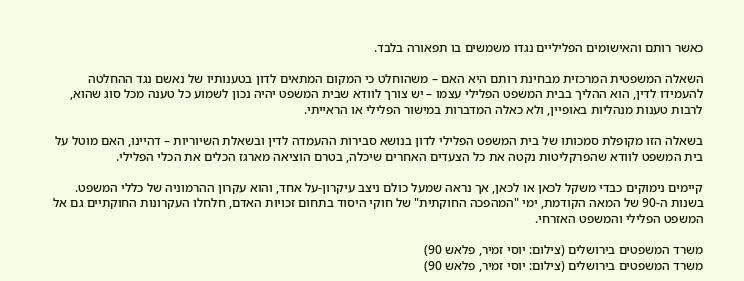כאשר רותם והאישומים הפליליים נגדו משמשים בו תפאורה בלבד.

השאלה המשפטית המרכזית מבחינת רותם היא האם – משהוחלט כי המקום המתאים לדון בטענותיו של נאשם נגד ההחלטה להעמידו לדין, הוא ההליך בבית המשפט הפלילי עצמו – יש צורך לוודא שבית המשפט יהיה נכון לשמוע כל טענה מכל סוג שהוא, לרבות טענות מנהליות באופיין, ולא כאלה המדברות במישור הפלילי או הראייתי.

בשאלה הזו מקופלת סמכותו של בית המשפט הפלילי לדון בנושא סבירות ההעמדה לדין ובשאלת השיוריות – דהיינו, האם מוטל על בית המשפט לוודא שהפרקליטות נקטה את כל הצעדים האחרים שיכלה, בטרם הוציאה מארגז הכלים את הכלי הפלילי.

קיימים נימוקים כבדי משקל לכאן או לכאן, אך נראה שמעל כולם ניצב עיקרון-על אחד, והוא עקרון ההרמוניה של כללי המשפט. בשנות ה-90 של המאה הקודמת, ימי "המהפכה החוקתית" של חוקי היסוד בתחום זכויות האדם, חלחלו העקרונות החוקתיים גם אל המשפט הפלילי והמשפט האזרחי.

משרד המשפטים בירושלים (צילום: יוסי זמיר, פלאש 90)
משרד המשפטים בירושלים (צילום: יוסי זמיר, פלאש 90)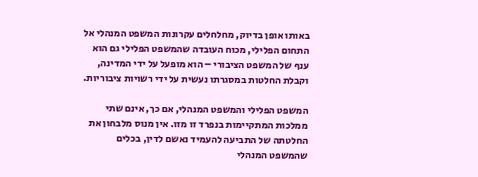באותו אופן בדיוק, מחלחלים עקרונות המשפט המנהלי אל התחום הפלילי, מכוח העובדה שהמשפט הפלילי גם הוא ענף של המשפט הציבורי – הוא מופעל על ידי המדינה, וקבלת החלטות במסגרתו נעשית על ידי רשויות ציבוריות.

המשפט הפלילי והמשפט המנהלי, אם כך, אינם שתי ממלכות המתקיימות בנפרד זו מזו. אין מנוס מלבחון את החלטתה של התביעה להעמיד נאשם לדין, בכלים שהמשפט המנהלי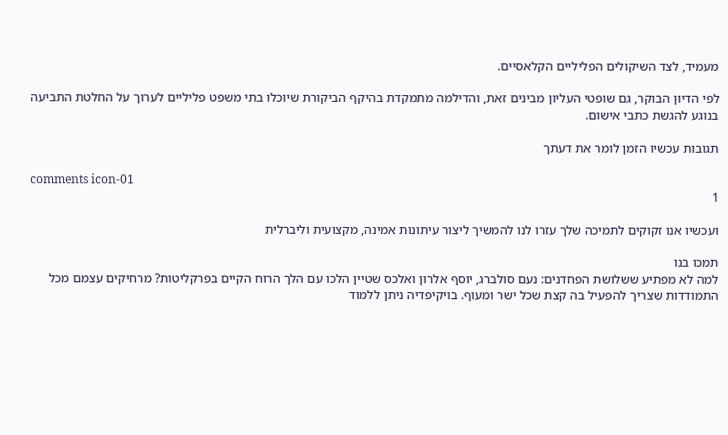מעמיד, לצד השיקולים הפליליים הקלאסיים.

לפי הדיון הבוקר, גם שופטי העליון מבינים זאת, והדילמה מתמקדת בהיקף הביקורת שיוכלו בתי משפט פליליים לערוך על החלטת התביעה בנוגע להגשת כתבי אישום.

תגובות עכשיו הזמן לומר את דעתך

comments icon-01
1

ועכשיו אנו זקוקים לתמיכה שלך עזרו לנו להמשיך ליצור עיתונות אמינה, מקצועית וליברלית

תמכו בנו
למה לא מפתיע ששלושת הפחדנים: נעם סולברג, יוסף אלרון ואלכס שטיין הלכו עם הלך הרוח הקיים בפרקליטות? מרחיקים עצמם מכל התמודדות שצריך להפעיל בה קצת שכל ישר ומעוף. בויקיפדיה ניתן ללמוד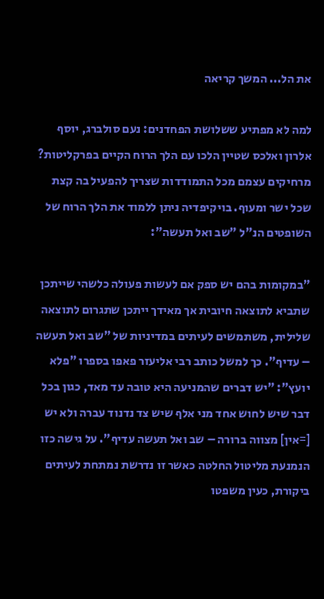את הל... המשך קריאה

למה לא מפתיע ששלושת הפחדנים: נעם סולברג, יוסף אלרון ואלכס שטיין הלכו עם הלך הרוח הקיים בפרקליטות? מרחיקים עצמם מכל התמודדות שצריך להפעיל בה קצת שכל ישר ומעוף. בויקיפדיה ניתן ללמוד את הלך הרוח של השופטים הנ"ל "שב ואל תעשה":

"במקומות בהם יש ספק אם לעשות פעולה כלשהי שייתכן שתביא לתוצאה חיובית אך מאידך ייתכן שתגרום לתוצאה שלילית, משתמשים לעיתים במדיניות של "שב ואל תעשה – עדיף". כך למשל כותב רבי אליעזר פאפו בספרו "פלא יועץ": "יש דברים שהמניעה היא טובה עד מאד, כגון בכל דבר שיש לחוש אחד מני אלף שיש צד נדנוד עברה ולא יש [=אין] מצווה ברורה – שב ואל תעשה עדיף". על גישה כזו הנמנעת מליטול החלטה כאשר זו נדרשת נמתחת לעיתים ביקורת, כעין משפטו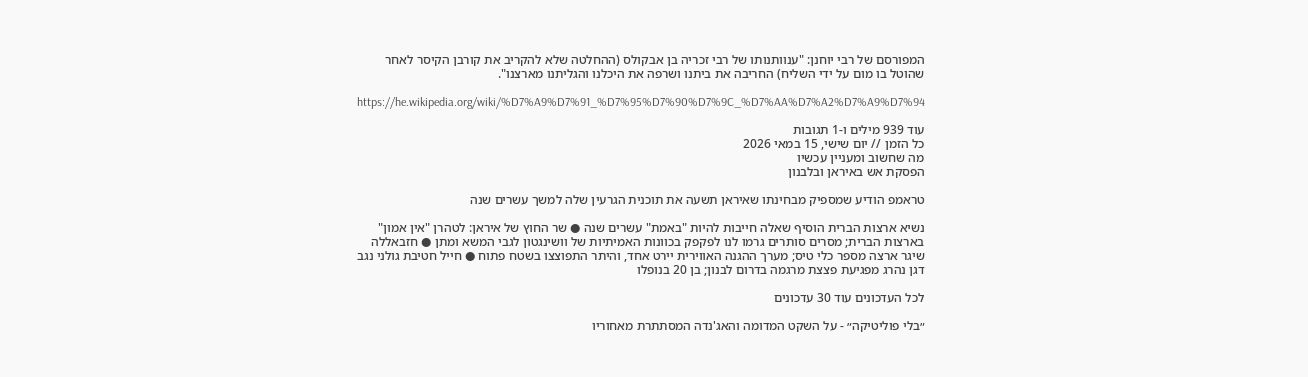המפורסם של רבי יוחנן: "ענוותנותו של רבי זכריה בן אבקולס (ההחלטה שלא להקריב את קורבן הקיסר לאחר שהוטל בו מום על ידי השליח) החריבה את ביתנו ושרפה את היכלנו והגליתנו מארצנו".

https://he.wikipedia.org/wiki/%D7%A9%D7%91_%D7%95%D7%90%D7%9C_%D7%AA%D7%A2%D7%A9%D7%94

עוד 939 מילים ו-1 תגובות
כל הזמן // יום שישי, 15 במאי 2026
מה שחשוב ומעניין עכשיו
הפסקת אש באיראן ובלבנון

טראמפ הודיע שמספיק מבחינתו שאיראן תשעה את תוכנית הגרעין שלה למשך עשרים שנה

נשיא ארצות הברית הוסיף שאלה חייבות להיות "באמת" עשרים שנה ● שר החוץ של איראן: לטהרן "אין אמון" בארצות הברית; מסרים סותרים גרמו לנו לפקפק בכוונות האמיתיות של וושינגטון לגבי המשא ומתן ● חזבאללה שיגר ארצה מספר כלי טיס; מערך ההגנה האווירית יירט אחד, והיתר התפוצצו בשטח פתוח ● חייל חטיבת גולני נגב דגן נהרג מפגיעת פצצת מרגמה בדרום לבנון; בן 20 בנופלו

לכל העדכונים עוד 30 עדכונים

״בלי פוליטיקה״ - על השקט המדומה והאג'נדה המסתתרת מאחוריו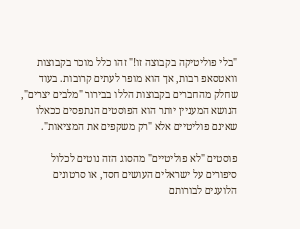"בלי פוליטיקה בקבוצה זו!" זהו כלל מוכר בקבוצות וואטסאפ רבות, אך הוא מופר לעתים קרובות. בעוד שחלק מהחברים בקבוצות הללו בבירור "מלבים יצרים", הנושא המעניין יותר הוא הפוסטים הנתפסים ככאלו שאינם פוליטיים אלא "רק משקפים את המציאות".

פוסטים "לא פוליטיים" מהסוג הזה נוטים לכלול סיפורים על ישראלים העושים חסד, או סרטונים הלועגים לבורותם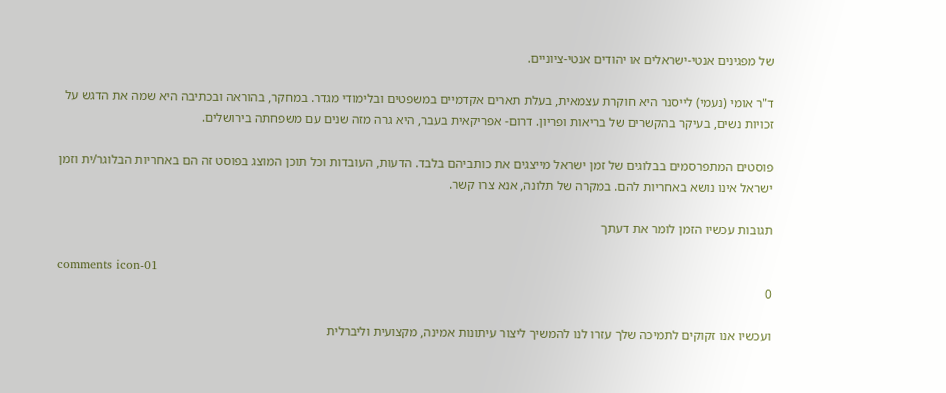של מפגינים אנטי-ישראלים או יהודים אנטי-ציוניים.

ד"ר אומי (נעמי) לייסנר היא חוקרת עצמאית, בעלת תארים אקדמיים במשפטים ובלימודי מגדר. במחקר, בהוראה ובכתיבה היא שמה את הדגש על זכויות נשים, בעיקר בהקשרים של בריאות ופריון. דרום- אפריקאית בעבר, היא גרה מזה שנים עם משפחתה בירושלים.

פוסטים המתפרסמים בבלוגים של זמן ישראל מייצגים את כותביהם בלבד. הדעות, העובדות וכל תוכן המוצג בפוסט זה הם באחריות הבלוגר/ית וזמן ישראל אינו נושא באחריות להם. במקרה של תלונה, אנא צרו קשר.

תגובות עכשיו הזמן לומר את דעתך

comments icon-01
0

ועכשיו אנו זקוקים לתמיכה שלך עזרו לנו להמשיך ליצור עיתונות אמינה, מקצועית וליברלית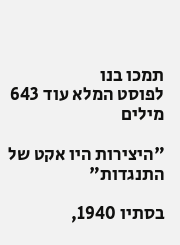תמכו בנו
לפוסט המלא עוד 643 מילים

"היצירות היו אקט של התנגדות"

בסתיו 1940,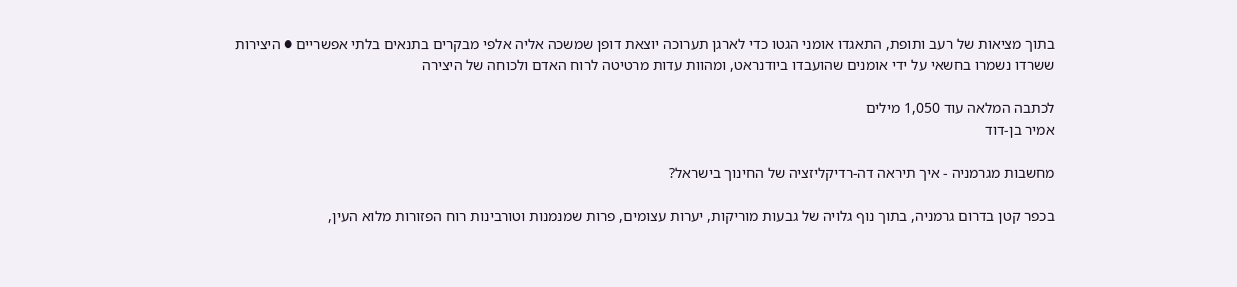בתוך מציאות של רעב ותופת, התאגדו אומני הגטו כדי לארגן תערוכה יוצאת דופן שמשכה אליה אלפי מבקרים בתנאים בלתי אפשריים ● היצירות ששרדו נשמרו בחשאי על ידי אומנים שהועבדו ביודנראט, ומהוות עדות מרטיטה לרוח האדם ולכוחה של היצירה

לכתבה המלאה עוד 1,050 מילים
אמיר בן-דוד

מחשבות מגרמניה - איך תיראה דה-רדיקליזציה של החינוך בישראל?

בכפר קטן בדרום גרמניה, בתוך נוף גלויה של גבעות מוריקות, יערות עצומים, פרות שמנמנות וטורבינות רוח הפזורות מלוא העין,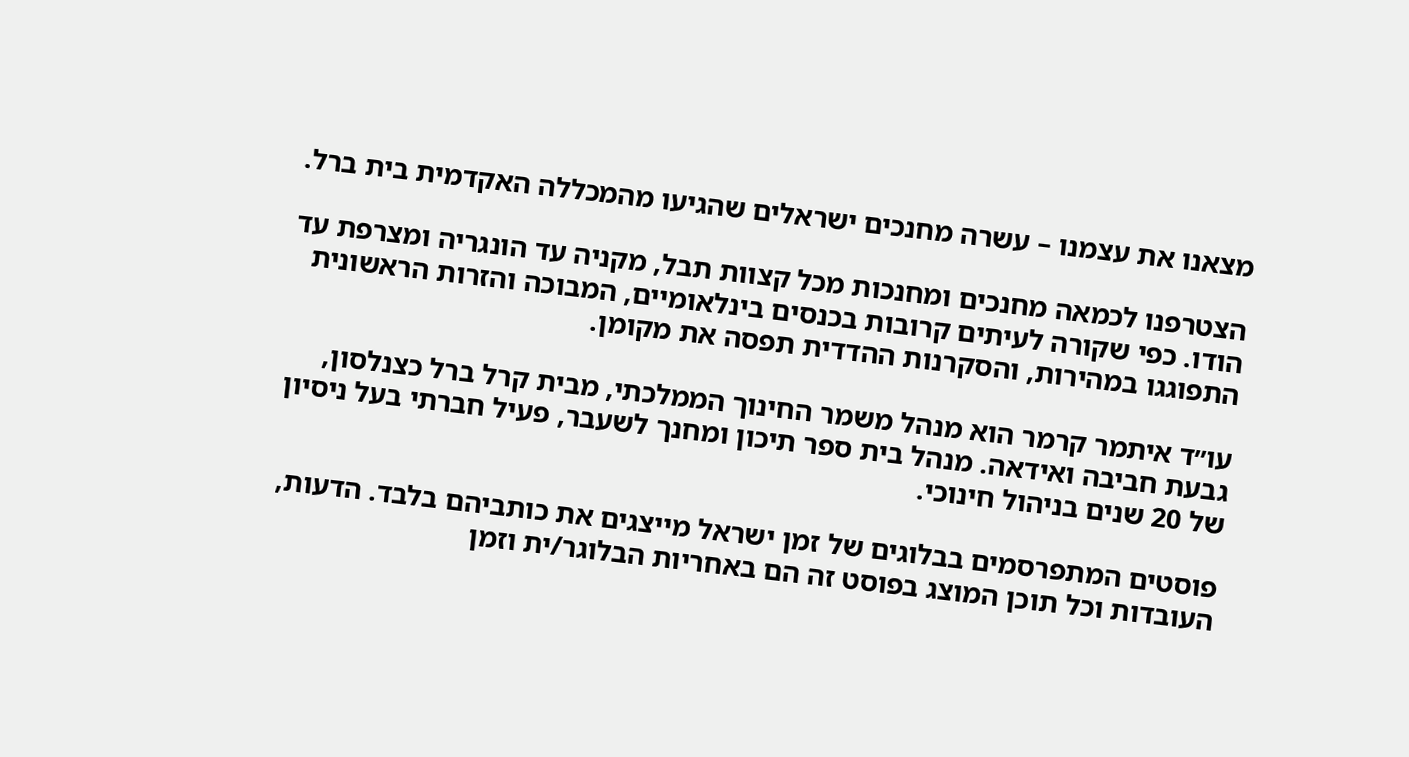מצאנו את עצמנו – עשרה מחנכים ישראלים שהגיעו מהמכללה האקדמית בית ברל.

הצטרפנו לכמאה מחנכים ומחנכות מכל קצוות תבל, מקניה עד הונגריה ומצרפת עד הודו. כפי שקורה לעיתים קרובות בכנסים בינלאומיים, המבוכה והזרות הראשונית התפוגגו במהירות, והסקרנות ההדדית תפסה את מקומן.

עו״ד איתמר קרמר הוא מנהל משמר החינוך הממלכתי, מבית קרל ברל כצנלסון, גבעת חביבה ואידאה. מנהל בית ספר תיכון ומחנך לשעבר, פעיל חברתי בעל ניסיון של 20 שנים בניהול חינוכי.

פוסטים המתפרסמים בבלוגים של זמן ישראל מייצגים את כותביהם בלבד. הדעות, העובדות וכל תוכן המוצג בפוסט זה הם באחריות הבלוגר/ית וזמן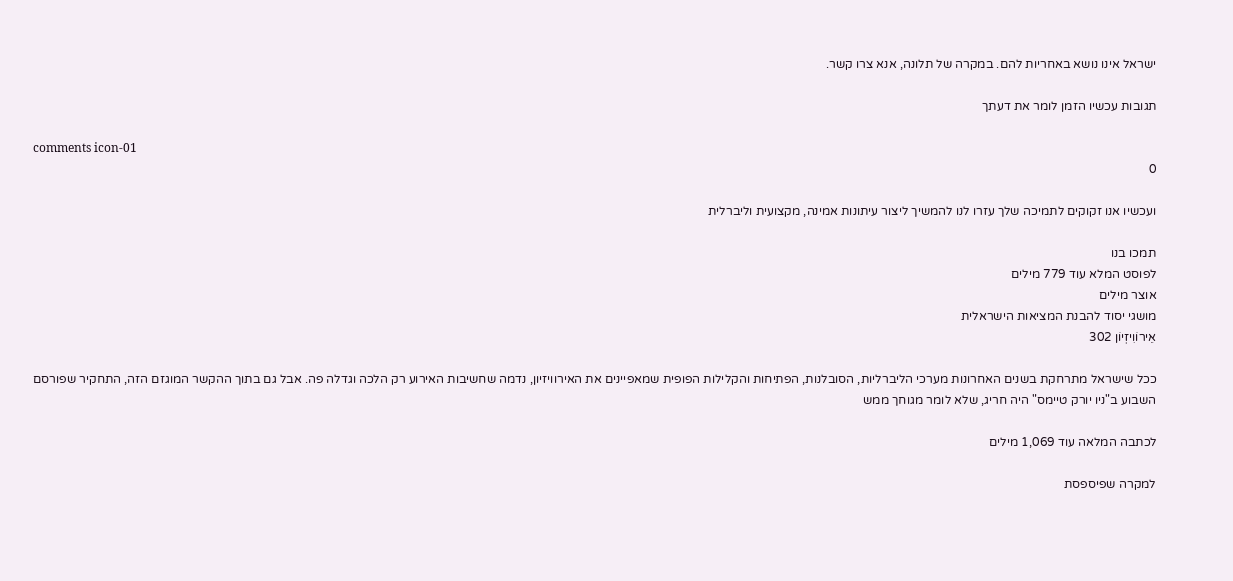ישראל אינו נושא באחריות להם. במקרה של תלונה, אנא צרו קשר.

תגובות עכשיו הזמן לומר את דעתך

comments icon-01
0

ועכשיו אנו זקוקים לתמיכה שלך עזרו לנו להמשיך ליצור עיתונות אמינה, מקצועית וליברלית

תמכו בנו
לפוסט המלא עוד 779 מילים
אוצר מילים
מושגי יסוד להבנת המציאות הישראלית
אֵירוֹוִיזְיוֹן 302

ככל שישראל מתרחקת בשנים האחרונות מערכי הליברליות, הסובלנות, הפתיחות והקלילות הפופית שמאפיינים את האירוויזיון, נדמה שחשיבות האירוע רק הלכה וגדלה פה. אבל גם בתוך ההקשר המוגזם הזה, התחקיר שפורסם השבוע ב"ניו יורק טיימס" היה חריג, שלא לומר מגוחך ממש

לכתבה המלאה עוד 1,069 מילים

למקרה שפיספסת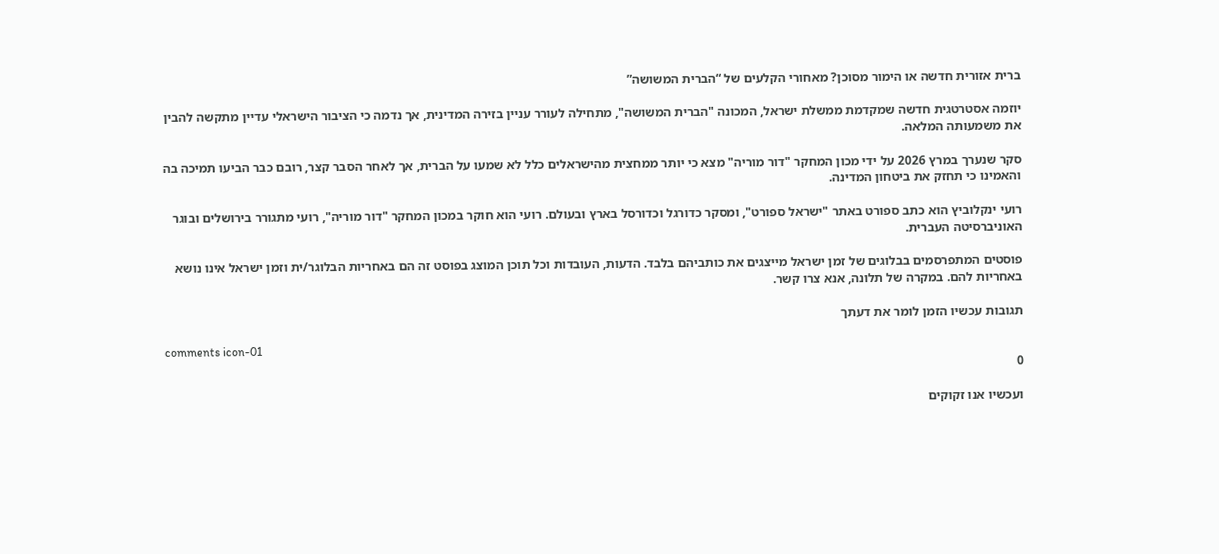ברית אזורית חדשה או הימור מסוכן? מאחורי הקלעים של “הברית המשושה”

יוזמה אסטרטגית חדשה שמקדמת ממשלת ישראל, המכונה "הברית המשושה", מתחילה לעורר עניין בזירה המדינית, אך נדמה כי הציבור הישראלי עדיין מתקשה להבין את משמעותה המלאה.

סקר שנערך במרץ 2026 על ידי מכון המחקר "דור מוריה" מצא כי יותר ממחצית מהישראלים כלל לא שמעו על הברית, אך לאחר הסבר קצר, רובם כבר הביעו תמיכה בה והאמינו כי תחזק את ביטחון המדינה.

רועי ינקלוביץ הוא כתב ספורט באתר "ישראל ספורט", ומסקר כדורגל וכדורסל בארץ ובעולם. רועי הוא חוקר במכון המחקר "דור מוריה", רועי מתגורר בירושלים ובוגר האוניברסיטה העברית.

פוסטים המתפרסמים בבלוגים של זמן ישראל מייצגים את כותביהם בלבד. הדעות, העובדות וכל תוכן המוצג בפוסט זה הם באחריות הבלוגר/ית וזמן ישראל אינו נושא באחריות להם. במקרה של תלונה, אנא צרו קשר.

תגובות עכשיו הזמן לומר את דעתך

comments icon-01
0

ועכשיו אנו זקוקים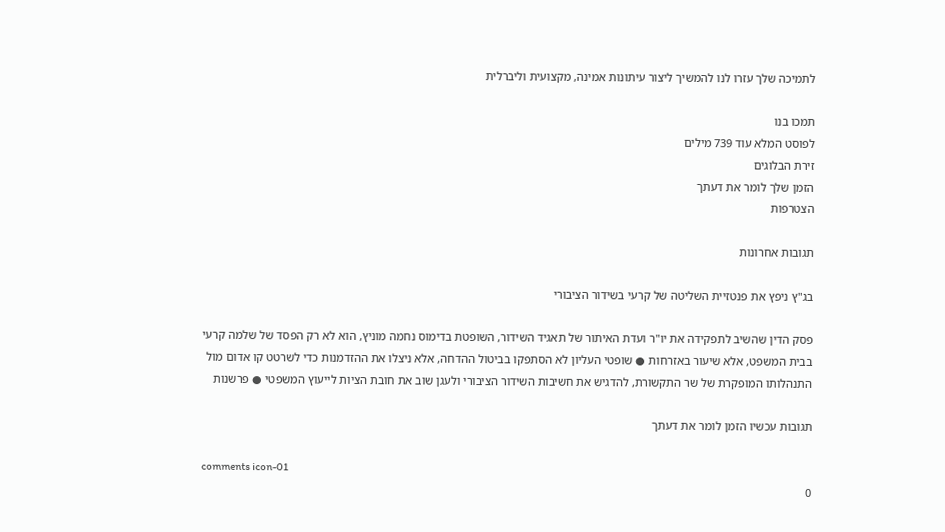לתמיכה שלך עזרו לנו להמשיך ליצור עיתונות אמינה, מקצועית וליברלית

תמכו בנו
לפוסט המלא עוד 739 מילים
זירת הבלוגים
הזמן שלך לומר את דעתך
הצטרפות

תגובות אחרונות

בג"ץ ניפץ את פנטזיית השליטה של קרעי בשידור הציבורי

פסק הדין שהשיב לתפקידה את יו"ר ועדת האיתור של תאגיד השידור, השופטת בדימוס נחמה מוניץ, הוא לא רק הפסד של שלמה קרעי בבית המשפט, אלא שיעור באזרחות ● שופטי העליון לא הסתפקו בביטול ההדחה, אלא ניצלו את ההזדמנות כדי לשרטט קו אדום מול התנהלותו המופקרת של שר התקשורת, להדגיש את חשיבות השידור הציבורי ולעגן שוב את חובת הציות לייעוץ המשפטי ● פרשנות

תגובות עכשיו הזמן לומר את דעתך

comments icon-01
0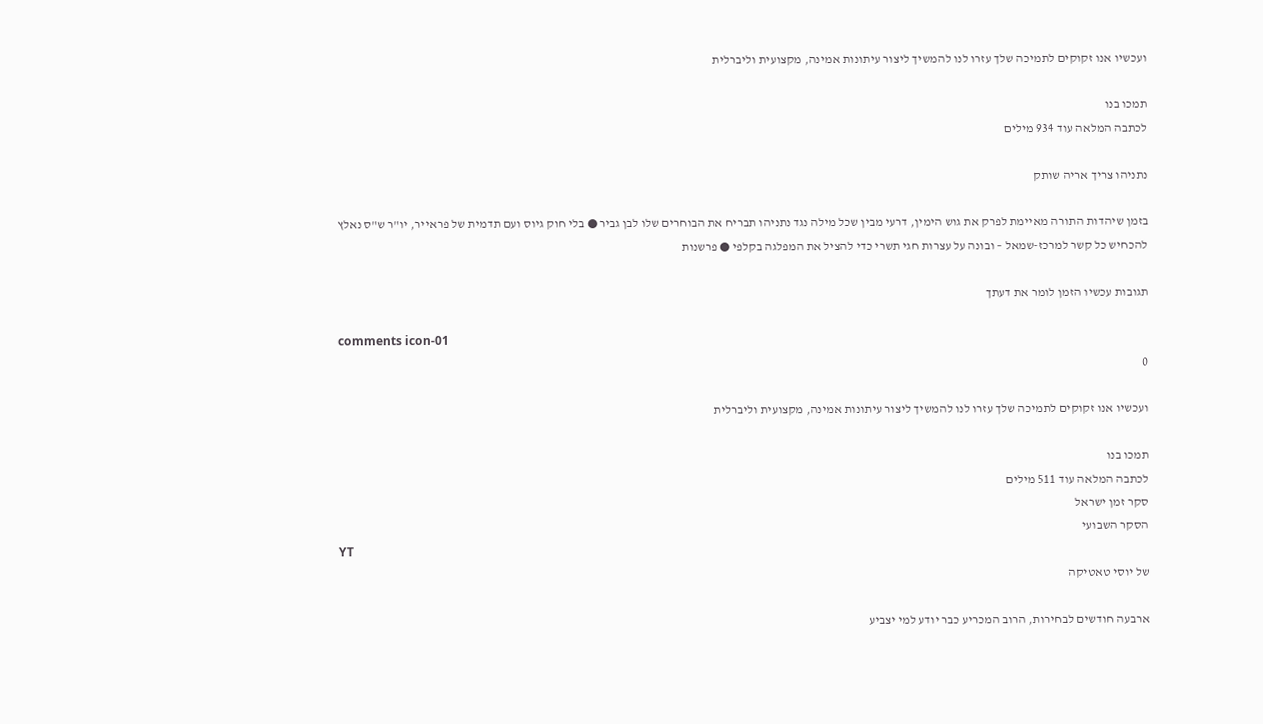ועכשיו אנו זקוקים לתמיכה שלך עזרו לנו להמשיך ליצור עיתונות אמינה, מקצועית וליברלית

תמכו בנו
לכתבה המלאה עוד 934 מילים

נתניהו צריך אריה שותק

בזמן שיהדות התורה מאיימת לפרק את גוש הימין, דרעי מבין שכל מילה נגד נתניהו תבריח את הבוחרים שלו לבן גביר ● בלי חוק גיוס ועם תדמית של פראייר, יו"ר ש"ס נאלץ להכחיש כל קשר למרכז-שמאל – ובונה על עצרות חגי תשרי כדי להציל את המפלגה בקלפי ● פרשנות

תגובות עכשיו הזמן לומר את דעתך

comments icon-01
0

ועכשיו אנו זקוקים לתמיכה שלך עזרו לנו להמשיך ליצור עיתונות אמינה, מקצועית וליברלית

תמכו בנו
לכתבה המלאה עוד 511 מילים
סקר זמן ישראל
הסקר השבועי
YT
של יוסי טאטיקה

ארבעה חודשים לבחירות, הרוב המכריע כבר יודע למי יצביע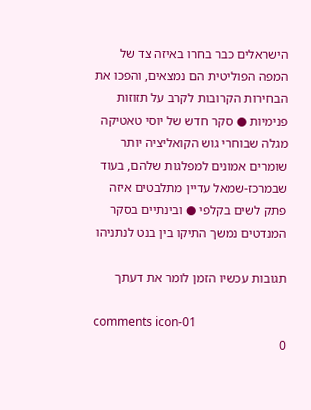הישראלים כבר בחרו באיזה צד של המפה הפוליטית הם נמצאים, והפכו את הבחירות הקרובות לקרב על תזוזות פנימיות ● סקר חדש של יוסי טאטיקה מגלה שבוחרי גוש הקואליציה יותר שומרים אמונים למפלגות שלהם, בעוד שבמרכז-שמאל עדיין מתלבטים איזה פתק לשים בקלפי ● ובינתיים בסקר המנדטים נמשך התיקו בין בנט לנתניהו

תגובות עכשיו הזמן לומר את דעתך

comments icon-01
0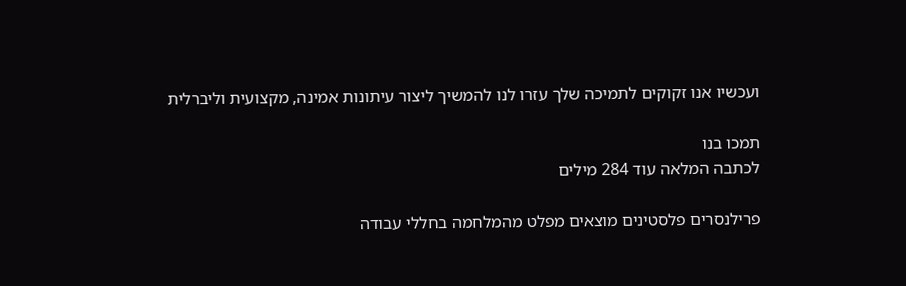ועכשיו אנו זקוקים לתמיכה שלך עזרו לנו להמשיך ליצור עיתונות אמינה, מקצועית וליברלית

תמכו בנו
לכתבה המלאה עוד 284 מילים

פרילנסרים פלסטינים מוצאים מפלט מהמלחמה בחללי עבודה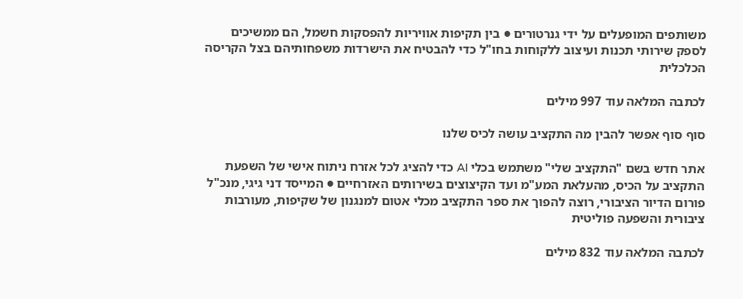משותפים המופעלים על ידי גנרטורים ● בין תקיפות אוויריות להפסקות חשמל, הם ממשיכים לספק שירותי תכנות ועיצוב ללקוחות בחו"ל כדי להבטיח את הישרדות משפחותיהם בצל הקריסה הכלכלית

לכתבה המלאה עוד 997 מילים

סוף סוף אפשר להבין מה התקציב עושה לכיס שלנו

אתר חדש בשם "התקציב שלי" משתמש בכלי AI כדי להציג לכל אזרח ניתוח אישי של השפעת התקציב על הכיס, מהעלאת המע"מ ועד הקיצוצים בשירותים האזרחיים ● המייסד דני גיגי, מנכ"ל פורום הדיור הציבורי, רוצה להפוך את ספר התקציב מכלי אטום למנגנון של שקיפות, מעורבות ציבורית והשפעה פוליטית

לכתבה המלאה עוד 832 מילים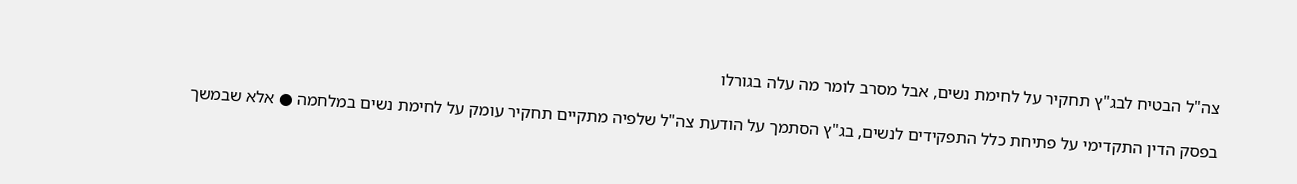צה"ל הבטיח לבג"ץ תחקיר על לחימת נשים, אבל מסרב לומר מה עלה בגורלו

בפסק הדין התקדימי על פתיחת כלל התפקידים לנשים, בג"ץ הסתמך על הודעת צה"ל שלפיה מתקיים תחקיר עומק על לחימת נשים במלחמה ● אלא שבמשך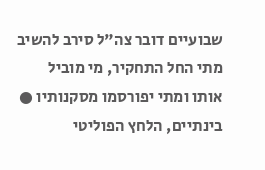שבועיים דובר צה"ל סירב להשיב מתי החל התחקיר, מי מוביל אותו ומתי יפורסמו מסקנותיו ● בינתיים, הלחץ הפוליטי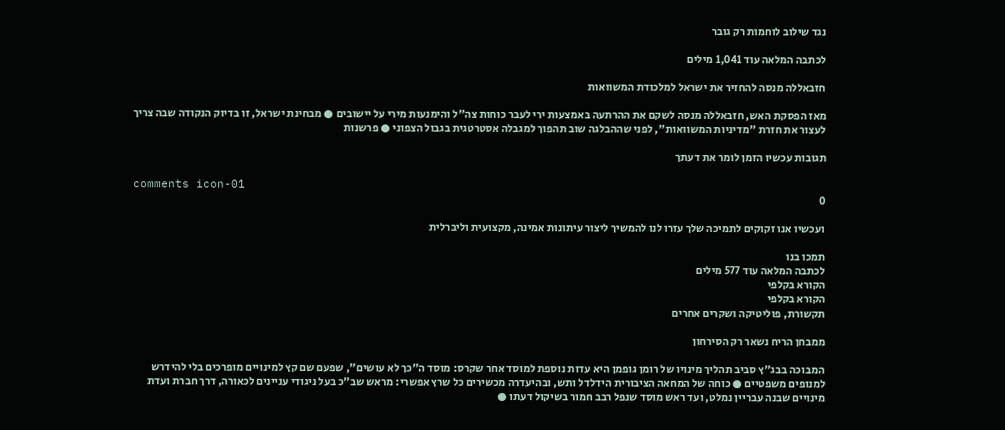נגד שילוב לוחמות רק גובר

לכתבה המלאה עוד 1,041 מילים

חזבאללה מנסה להחזיר את ישראל למלכודת המשוואות

מאז הפסקת האש, חזבאללה מנסה לשקם את ההרתעה באמצעות ירי לעבר כוחות צה"ל והימנעות מירי על יישובים ● מבחינת ישראל, זו בדיוק הנקודה שבה צריך לעצור את חזרת "מדיניות המשוואות", לפני שההבלגה שוב תהפוך למגבלה אסטרטגית בגבול הצפוני ● פרשנות

תגובות עכשיו הזמן לומר את דעתך

comments icon-01
0

ועכשיו אנו זקוקים לתמיכה שלך עזרו לנו להמשיך ליצור עיתונות אמינה, מקצועית וליברלית

תמכו בנו
לכתבה המלאה עוד 577 מילים
הקורא בקלפי
הקורא בקלפי
תקשורת, פוליטיקה ושקרים אחרים

ממבחן הריח נשאר רק הסירחון

המבוכה בבג"ץ סביב תהליך מינויו של רומן גופמן היא עדות נוספת למוסד אחר שקרס: מוסד ה"כך לא עושים", שפעם שם קץ למינויים מופרכים בלי להידרש למנופים משפטיים ● כוחה של המחאה הציבורית הידלדל ותש, ובהיעדרה מכשירים כל שרץ אפשרי: מראש שב"כ בעל ניגודי עניינים לכאורה, דרך חברת ועדת מינויים שבנה עבריין נמלט, ועד ראש מוסד שנפל רבב חמור בשיקול דעתו ●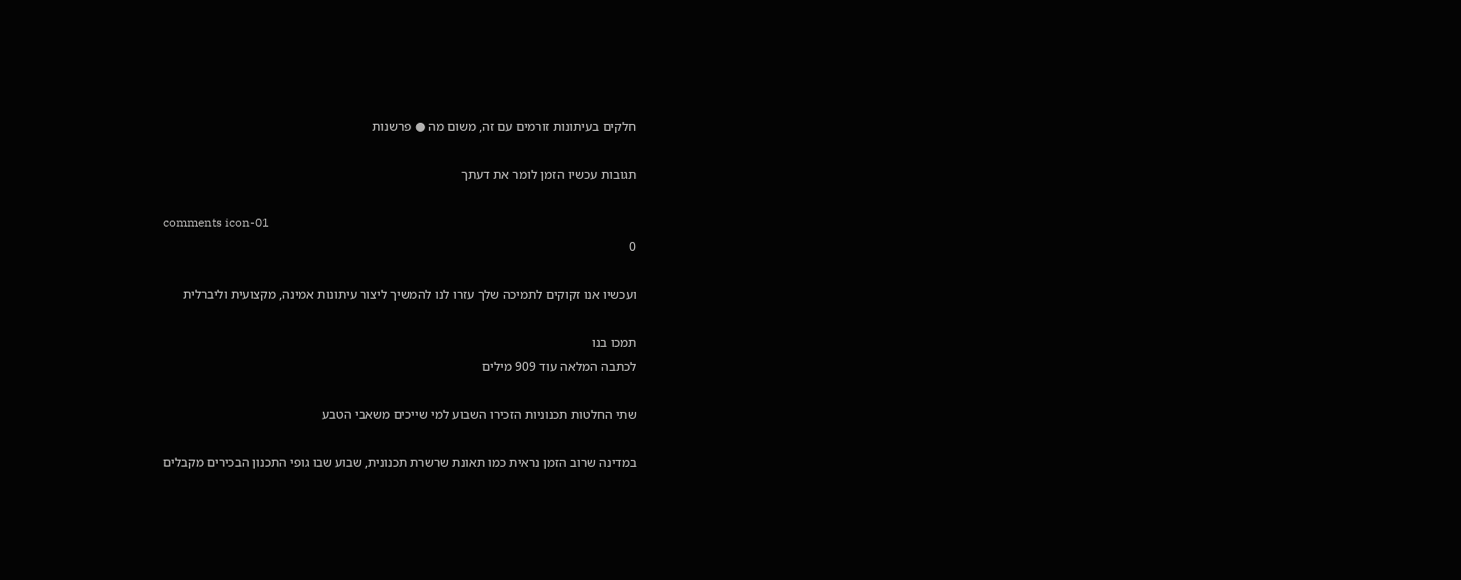חלקים בעיתונות זורמים עם זה, משום מה ● פרשנות

תגובות עכשיו הזמן לומר את דעתך

comments icon-01
0

ועכשיו אנו זקוקים לתמיכה שלך עזרו לנו להמשיך ליצור עיתונות אמינה, מקצועית וליברלית

תמכו בנו
לכתבה המלאה עוד 909 מילים

שתי החלטות תכנוניות הזכירו השבוע למי שייכים משאבי הטבע

במדינה שרוב הזמן נראית כמו תאונת שרשרת תכנונית, שבוע שבו גופי התכנון הבכירים מקבלים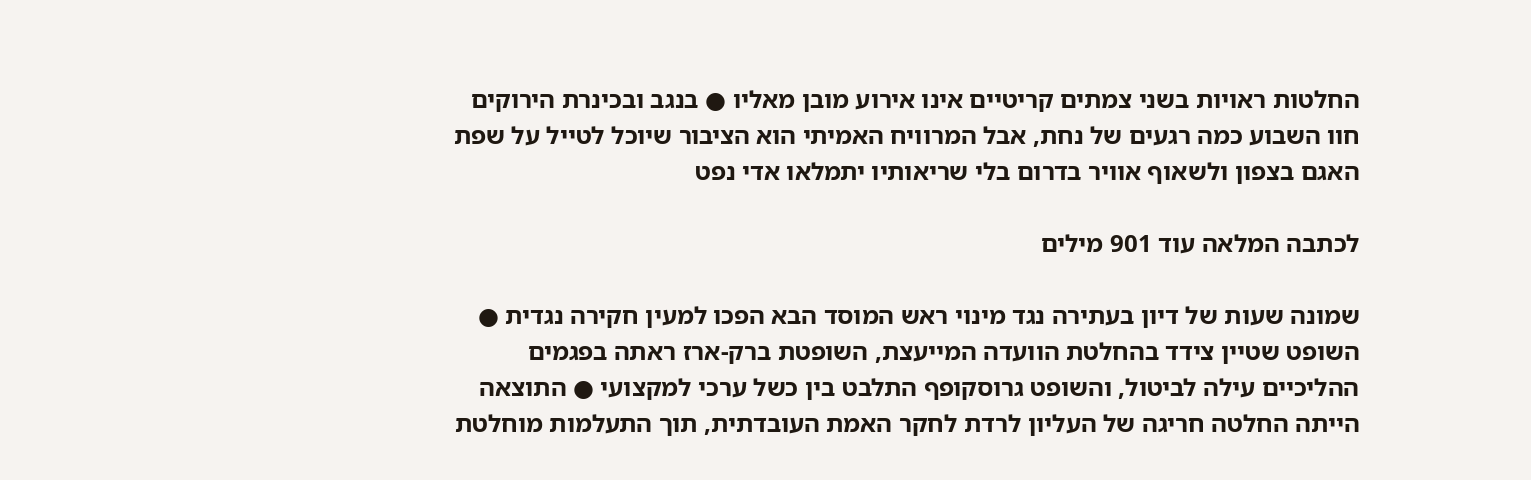החלטות ראויות בשני צמתים קריטיים אינו אירוע מובן מאליו ● בנגב ובכינרת הירוקים חוו השבוע כמה רגעים של נחת, אבל המרוויח האמיתי הוא הציבור שיוכל לטייל על שפת האגם בצפון ולשאוף אוויר בדרום בלי שריאותיו יתמלאו אדי נפט

לכתבה המלאה עוד 901 מילים

שמונה שעות של דיון בעתירה נגד מינוי ראש המוסד הבא הפכו למעין חקירה נגדית ● השופט שטיין צידד בהחלטת הוועדה המייעצת, השופטת ברק-ארז ראתה בפגמים ההליכיים עילה לביטול, והשופט גרוסקופף התלבט בין כשל ערכי למקצועי ● התוצאה הייתה החלטה חריגה של העליון לרדת לחקר האמת העובדתית, תוך התעלמות מוחלטת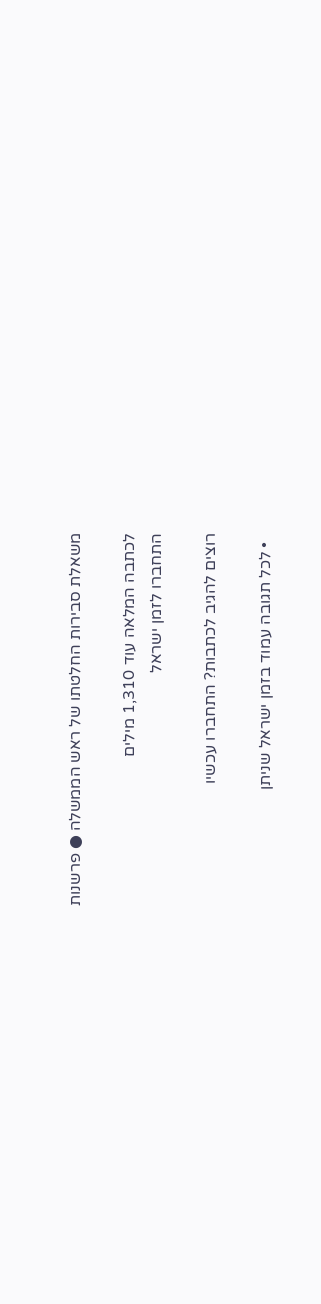משאלת סבירות החלטתו של ראש הממשלה ● פרשנות

לכתבה המלאה עוד 1,310 מילים
התחברו לזמן ישראל

רוצים להגיב לכתבות? התחברו עכשיו

  • לכל תגובה עמוד בזמן ישראל שניתן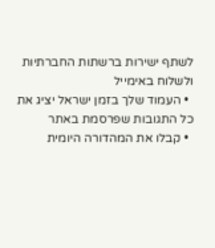לשתף ישירות ברשתות החברתיות ולשלוח באימייל
  • העמוד שלך בזמן ישראל יציג את כל התגובות שפרסמת באתר
  • קבלו את המהדורה היומית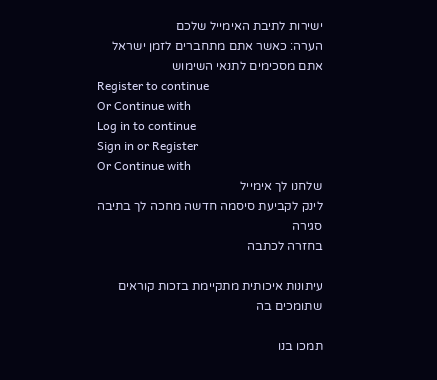ישירות לתיבת האימייל שלכם
הערה: כאשר אתם מתחברים לזמן ישראל אתם מסכימים לתנאי השימוש
Register to continue
Or Continue with
Log in to continue
Sign in or Register
Or Continue with
שלחנו לך אימייל
לינק לקביעת סיסמה חדשה מחכה לך בתיבה
סגירה
בחזרה לכתבה

עיתונות איכותית מתקיימת בזכות קוראים שתומכים בה

תמכו בנו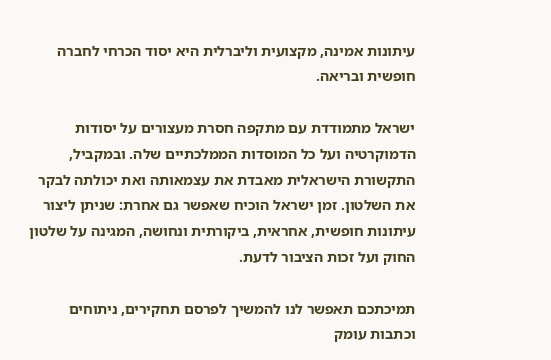עיתונות אמינה, מקצועית וליברלית היא יסוד הכרחי לחברה חופשית ובריאה.

ישראל מתמודדת עם מתקפה חסרת מעצורים על יסודות הדמוקרטיה ועל כל המוסדות הממלכתיים שלה. ובמקביל, התקשורת הישראלית מאבדת את עצמאותה ואת יכולתה לבקר את השלטון. זמן ישראל הוכיח שאפשר גם אחרת: שניתן ליצור עיתונות חופשית, אחראית, ביקורתית ונחושה, המגינה על שלטון החוק ועל זכות הציבור לדעת.

תמיכתכם תאפשר לנו להמשיך לפרסם תחקירים, ניתוחים וכתבות עומק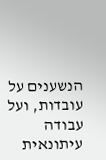הנשענים על עובדות, ועל עבודה עיתונאית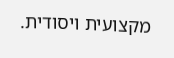מקצועית ויסודית.